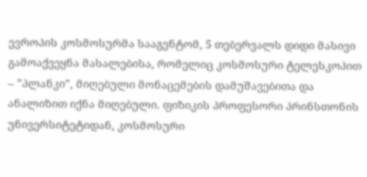ევროპის კოსმოსურმა სააგენტომ, 5 თებერვალს დიდი მასივი გამოაქვეყნა მასალებისა, რომელიც კოსმოსური ტელესკოპით – ”პლანკი”, მიღებული მონაცემების დამუშავებითა და ანალიზით იქნა მიღებული. ფიზიკის პროფესორი პრინსთონის უნივერსიტეტიდან, კოსმოსური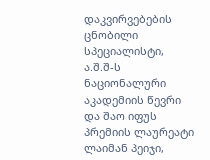დაკვირვებების ცნობილი სპეციალისტი, ა.შ.შ-ს ნაციონალური აკადემიის წევრი და შაო იფუს პრემიის ლაურეატი ლაიმან პეიჯი,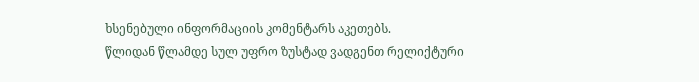ხსენებული ინფორმაციის კომენტარს აკეთებს.
წლიდან წლამდე სულ უფრო ზუსტად ვადგენთ რელიქტური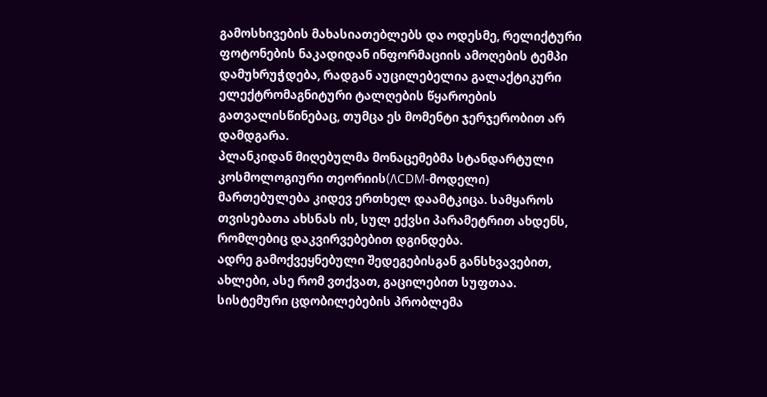გამოსხივების მახასიათებლებს და ოდესმე, რელიქტური ფოტონების ნაკადიდან ინფორმაციის ამოღების ტემპი დამუხრუჭდება, რადგან აუცილებელია გალაქტიკური ელექტრომაგნიტური ტალღების წყაროების გათვალისწინებაც, თუმცა ეს მომენტი ჯერჯერობით არ დამდგარა.
პლანკიდან მიღებულმა მონაცემებმა სტანდარტული კოსმოლოგიური თეორიის(ΛCDM-მოდელი) მართებულება კიდევ ერთხელ დაამტკიცა. სამყაროს თვისებათა ახსნას ის, სულ ექვსი პარამეტრით ახდენს, რომლებიც დაკვირვებებით დგინდება.
ადრე გამოქვეყნებული შედეგებისგან განსხვავებით, ახლები, ასე რომ ვთქვათ, გაცილებით სუფთაა. სისტემური ცდობილებების პრობლემა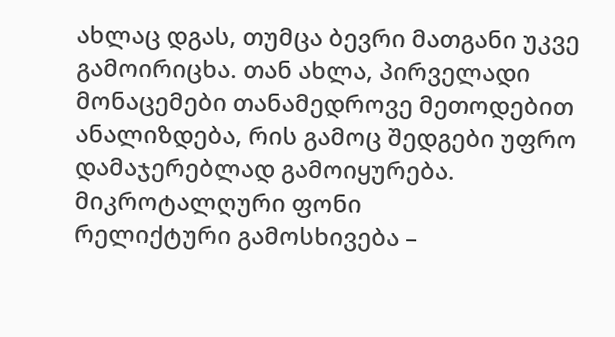ახლაც დგას, თუმცა ბევრი მათგანი უკვე გამოირიცხა. თან ახლა, პირველადი მონაცემები თანამედროვე მეთოდებით ანალიზდება, რის გამოც შედგები უფრო დამაჯერებლად გამოიყურება.
მიკროტალღური ფონი
რელიქტური გამოსხივება –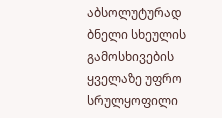აბსოლუტურად ბნელი სხეულის გამოსხივების ყველაზე უფრო სრულყოფილი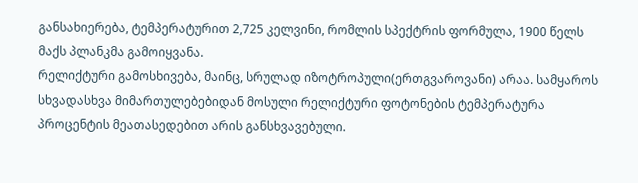განსახიერება, ტემპერატურით 2,725 კელვინი, რომლის სპექტრის ფორმულა, 1900 წელს მაქს პლანკმა გამოიყვანა.
რელიქტური გამოსხივება, მაინც, სრულად იზოტროპული(ერთგვაროვანი) არაა. სამყაროს სხვადასხვა მიმართულებებიდან მოსული რელიქტური ფოტონების ტემპერატურა პროცენტის მეათასედებით არის განსხვავებული.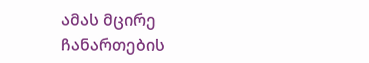ამას მცირე ჩანართების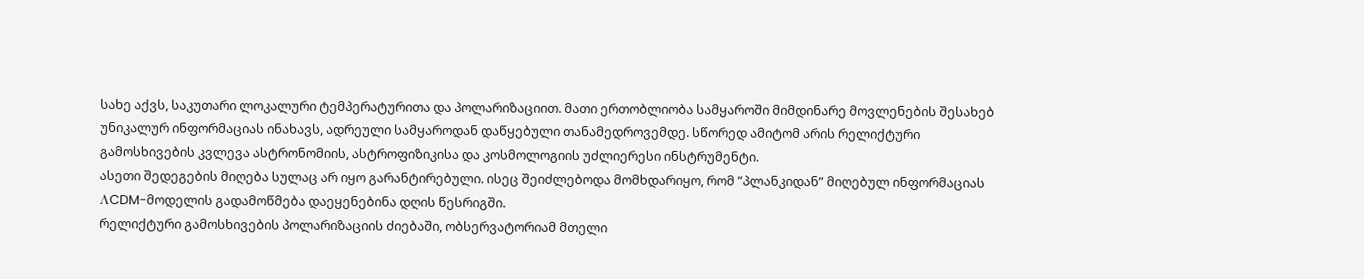სახე აქვს, საკუთარი ლოკალური ტემპერატურითა და პოლარიზაციით. მათი ერთობლიობა სამყაროში მიმდინარე მოვლენების შესახებ უნიკალურ ინფორმაციას ინახავს, ადრეული სამყაროდან დაწყებული თანამედროვემდე. სწორედ ამიტომ არის რელიქტური გამოსხივების კვლევა ასტრონომიის, ასტროფიზიკისა და კოსმოლოგიის უძლიერესი ინსტრუმენტი.
ასეთი შედეგების მიღება სულაც არ იყო გარანტირებული. ისეც შეიძლებოდა მომხდარიყო, რომ ”პლანკიდან” მიღებულ ინფორმაციას ΛCDM-მოდელის გადამოწმება დაეყენებინა დღის წესრიგში.
რელიქტური გამოსხივების პოლარიზაციის ძიებაში, ობსერვატორიამ მთელი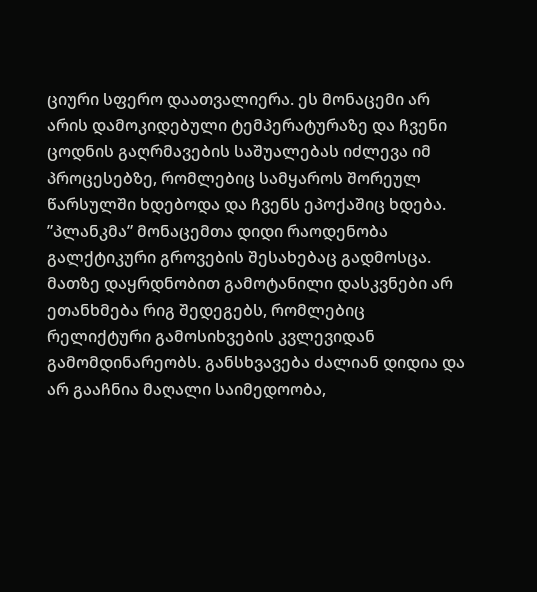ციური სფერო დაათვალიერა. ეს მონაცემი არ არის დამოკიდებული ტემპერატურაზე და ჩვენი ცოდნის გაღრმავების საშუალებას იძლევა იმ პროცესებზე, რომლებიც სამყაროს შორეულ წარსულში ხდებოდა და ჩვენს ეპოქაშიც ხდება.
”პლანკმა” მონაცემთა დიდი რაოდენობა გალქტიკური გროვების შესახებაც გადმოსცა. მათზე დაყრდნობით გამოტანილი დასკვნები არ ეთანხმება რიგ შედეგებს, რომლებიც რელიქტური გამოსიხვების კვლევიდან გამომდინარეობს. განსხვავება ძალიან დიდია და არ გააჩნია მაღალი საიმედოობა,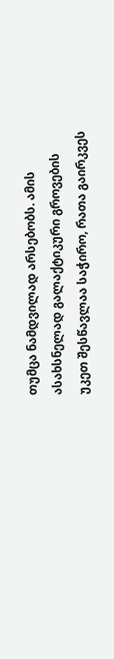თუმცა ნამდვილად არსებობს. ამის ასახსნელად გალაქტიკური გროვების უკეთ შესწავლაა საჭირო, რათა გაირკვეს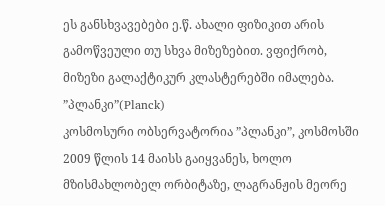ეს განსხვავებები ე.წ. ახალი ფიზიკით არის გამოწვეული თუ სხვა მიზეზებით. ვფიქრობ, მიზეზი გალაქტიკურ კლასტერებში იმალება.
”პლანკი”(Planck)
კოსმოსური ობსერვატორია ”პლანკი”, კოსმოსში 2009 წლის 14 მაისს გაიყვანეს, ხოლო მზისმახლობელ ორბიტაზე, ლაგრანჟის მეორე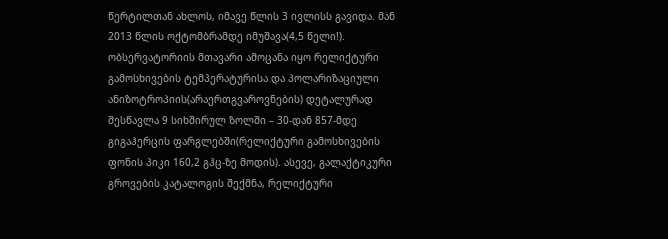წერტილთან ახლოს, იმავე წლის 3 ივლისს გავიდა. მან 2013 წლის ოქტომბრამდე იმუშავა(4,5 წელი!).
ობსერვატორიის მთავარი ამოცანა იყო რელიქტური გამოსხივების ტემპერატურისა და პოლარიზაციული ანიზოტროპიის(არაერთგვაროვნების) დეტალურად შესწავლა 9 სიხშირულ ზოლში – 30-დან 857-მდე გიგაჰერცის ფარგლებში(რელიქტური გამოსხივების ფონის პიკი 160,2 გჰც-ზე მოდის). ასევე, გალაქტიკური გროვების კატალოგის შექმნა, რელიქტური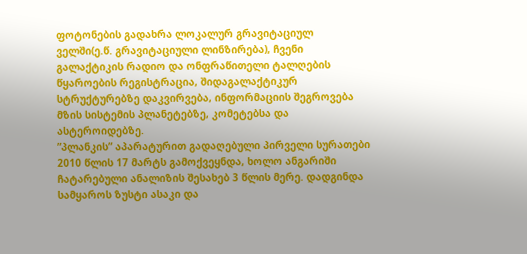ფოტონების გადახრა ლოკალურ გრავიტაციულ ველში(ე.წ. გრავიტაციული ლინზირება), ჩვენი გალაქტიკის რადიო და ონფრაწითელი ტალღების წყაროების რეგისტრაცია, შიდაგალაქტიკურ სტრუქტურებზე დაკვირვება, ინფორმაციის შეგროვება მზის სისტემის პლანეტებზე, კომეტებსა და ასტეროიდებზე.
”პლანკის” აპარატურით გადაღებული პირველი სურათები 2010 წლის 17 მარტს გამოქვეყნდა, ხოლო ანგარიში ჩატარებული ანალიზის შესახებ 3 წლის მერე. დადგინდა სამყაროს ზუსტი ასაკი და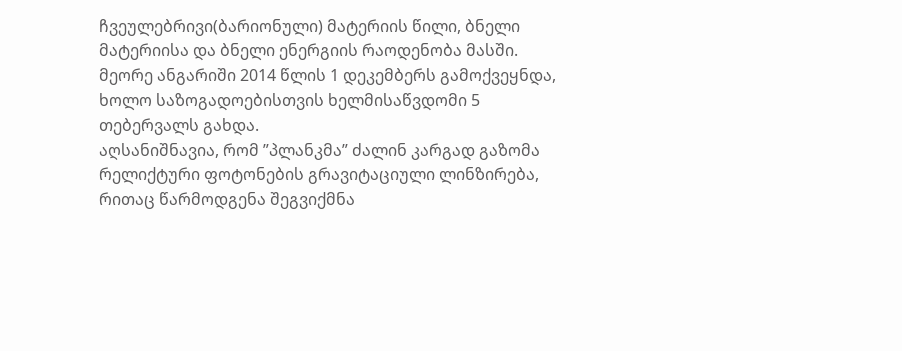ჩვეულებრივი(ბარიონული) მატერიის წილი, ბნელი მატერიისა და ბნელი ენერგიის რაოდენობა მასში. მეორე ანგარიში 2014 წლის 1 დეკემბერს გამოქვეყნდა, ხოლო საზოგადოებისთვის ხელმისაწვდომი 5 თებერვალს გახდა.
აღსანიშნავია, რომ ”პლანკმა” ძალინ კარგად გაზომა რელიქტური ფოტონების გრავიტაციული ლინზირება, რითაც წარმოდგენა შეგვიქმნა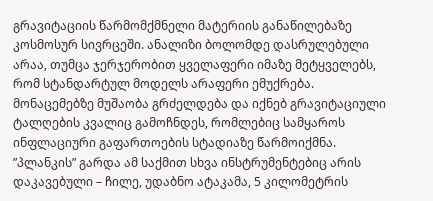გრავიტაციის წარმომქმნელი მატერიის განაწილებაზე კოსმოსურ სივრცეში. ანალიზი ბოლომდე დასრულებული არაა, თუმცა ჯერჯერობით ყველაფერი იმაზე მეტყველებს, რომ სტანდარტულ მოდელს არაფერი ემუქრება. მონაცემებზე მუშაობა გრძელდება და იქნებ გრავიტაციული ტალღების კვალიც გამოჩნდეს, რომლებიც სამყაროს ინფლაციური გაფართოების სტადიაზე წარმოიქმნა.
”პლანკის” გარდა ამ საქმით სხვა ინსტრუმენტებიც არის დაკავებული – ჩილე, უდაბნო ატაკამა, 5 კილომეტრის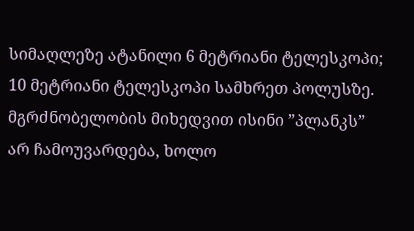სიმაღლეზე ატანილი 6 მეტრიანი ტელესკოპი; 10 მეტრიანი ტელესკოპი სამხრეთ პოლუსზე. მგრძნობელობის მიხედვით ისინი ”პლანკს” არ ჩამოუვარდება, ხოლო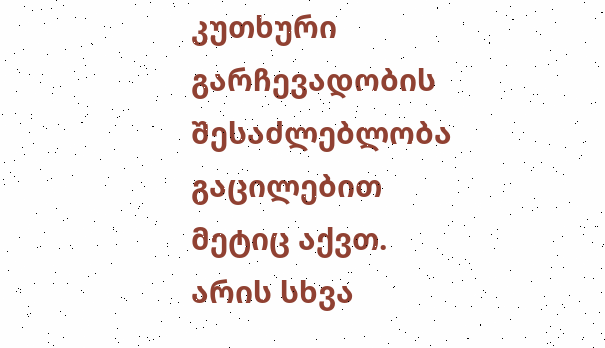კუთხური გარჩევადობის შესაძლებლობა გაცილებით მეტიც აქვთ. არის სხვა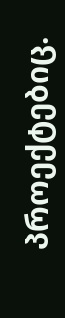პროექტებიც.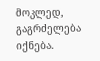მოკლედ, გაგრძელება იქნება.